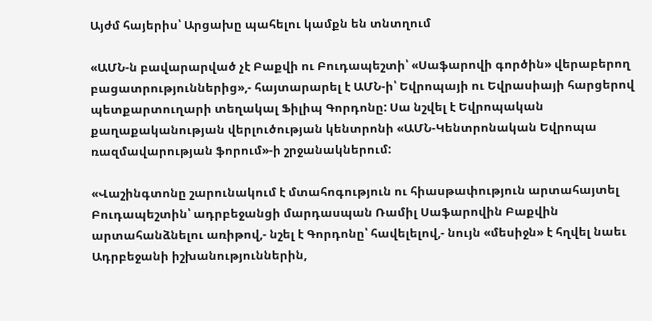Այժմ հայերիս՝ Արցախը պահելու կամքն են տնտղում

«ԱՄՆ-ն բավարարված չէ Բաքվի ու Բուդապեշտի՝ «Սաֆարովի գործին» վերաբերող բացատրություններից»,- հայտարարել է ԱՄՆ-ի՝ Եվրոպայի ու Եվրասիայի հարցերով պետքարտուղարի տեղակալ Ֆիլիպ Գորդոնը: Սա նշվել է Եվրոպական քաղաքականության վերլուծության կենտրոնի «ԱՄՆ-Կենտրոնական Եվրոպա ռազմավարության ֆորում»-ի շրջանակներում:

«Վաշինգտոնը շարունակում է մտահոգություն ու հիասթափություն արտահայտել Բուդապեշտին՝ ադրբեջանցի մարդասպան Ռամիլ Սաֆարովին Բաքվին արտահանձնելու առիթով,- նշել է Գորդոնը՝ հավելելով,- նույն «մեսիջն» է հղվել նաեւ Ադրբեջանի իշխանություններին,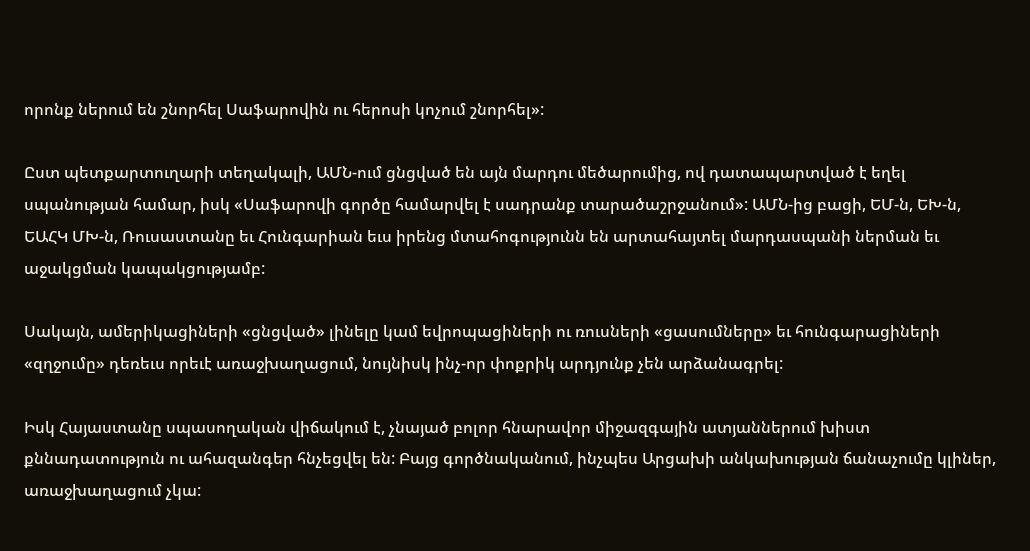որոնք ներում են շնորհել Սաֆարովին ու հերոսի կոչում շնորհել»:

Ըստ պետքարտուղարի տեղակալի, ԱՄՆ-ում ցնցված են այն մարդու մեծարումից, ով դատապարտված է եղել սպանության համար, իսկ «Սաֆարովի գործը համարվել է սադրանք տարածաշրջանում»: ԱՄՆ-ից բացի, ԵՄ-ն, ԵԽ-ն, ԵԱՀԿ ՄԽ-ն, Ռուսաստանը եւ Հունգարիան եւս իրենց մտահոգությունն են արտահայտել մարդասպանի ներման եւ աջակցման կապակցությամբ:

Սակայն, ամերիկացիների «ցնցված» լինելը կամ եվրոպացիների ու ռուսների «ցասումները» եւ հունգարացիների «զղջումը» դեռեւս որեւէ առաջխաղացում, նույնիսկ ինչ-որ փոքրիկ արդյունք չեն արձանագրել:

Իսկ Հայաստանը սպասողական վիճակում է, չնայած բոլոր հնարավոր միջազգային ատյաններում խիստ քննադատություն ու ահազանգեր հնչեցվել են: Բայց գործնականում, ինչպես Արցախի անկախության ճանաչումը կլիներ, առաջխաղացում չկա: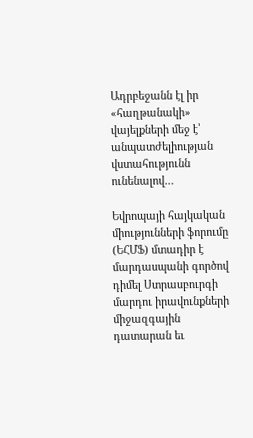Ադրբեջանն էլ իր «հաղթանակի» վայելքների մեջ է՝ անպատժելիության վստահությունն ունենալով…

Եվրոպայի հայկական միությունների ֆորումը (ԵՀՄՖ) մտադիր է մարդասպանի գործով դիմել Ստրասբուրգի մարդու իրավունքների միջազգային դատարան եւ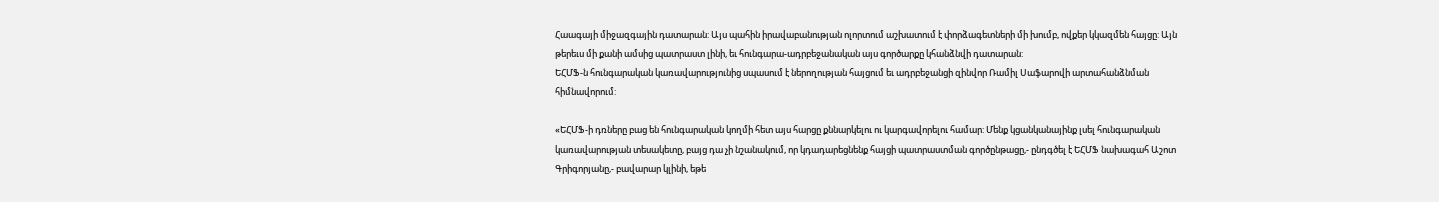Հաագայի միջազգային դատարան: Այս պահին իրավաբանության ոլորտում աշխատում է փորձագետների մի խումբ, ովքեր կկազմեն հայցը: Այն թերեւս մի քանի ամսից պատրաստ լինի, եւ հունգարա-ադրբեջանական այս գործարքը կհանձնվի դատարան:
ԵՀՄՖ-ն հունգարական կառավարությունից սպասում է ներողության հայցում եւ ադրբեջանցի զինվոր Ռամիլ Սաֆարովի արտահանձնման հիմնավորում:

«ԵՀՄՖ-ի դռները բաց են հունգարական կողմի հետ այս հարցը քննարկելու ու կարգավորելու համար: Մենք կցանկանայինք լսել հունգարական կառավարության տեսակետը, բայց դա չի նշանակում, որ կդադարեցնենք հայցի պատրաստման գործընթացը,- ընդգծել է ԵՀՄՖ նախագահ Աշոտ Գրիգորյանը,- բավարար կլինի, եթե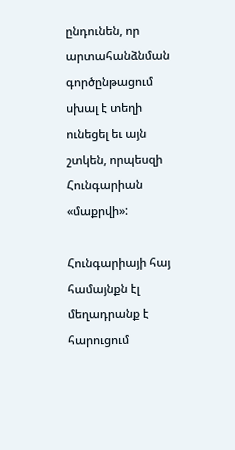ընդունեն, որ արտահանձնման գործընթացում սխալ է տեղի ունեցել եւ այն շտկեն, որպեսզի Հունգարիան «մաքրվի»:

Հունգարիայի հայ համայնքն էլ մեղադրանք է հարուցում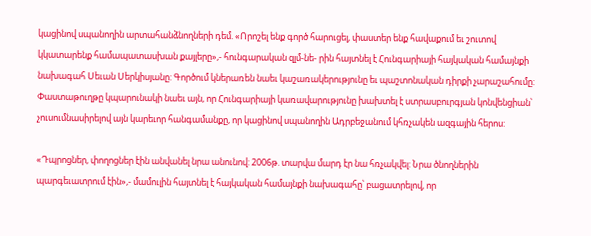կացինով սպանողին արտահանձնողների դեմ. «Որոշել ենք գործ հարուցել, փաստեր ենք հավաքում եւ շուտով կկատարենք համապատասխան քայլերը»,- հունգարական զլմ-նե- րին հայտնել է Հունգարիայի հայկական համայնքի նախագահ Սեւան Սերկիսյանը: Գործում կներառեն նաեւ կաշառակերությունը եւ պաշտոնական դիրքի չարաշահումը: Փաստաթուղթը կպարունակի նաեւ այն, որ Հունգարիայի կառավարությունը խախտել է ստրասբուրգյան կոնվենցիան՝ չուսումնասիրելով այն կարեւոր հանգամանքը, որ կացինով սպանողին Ադրբեջանում կհռչակեն ազգային հերոս:

«Դպրոցներ, փողոցներ էին անվանել նրա անունով: 2006թ. տարվա մարդ էր նա հռչակվել: Նրա ծնողներին պարգեւատրում էին»,- մամուլին հայտնել է հայկական համայնքի նախագահը՝ բացատրելով, որ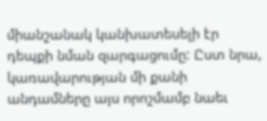միանշանակ կանխատեսելի էր դեպքի նման զարգացումը: Ըստ նրա, կառավարության մի քանի անդամները այս որոշմամբ նաեւ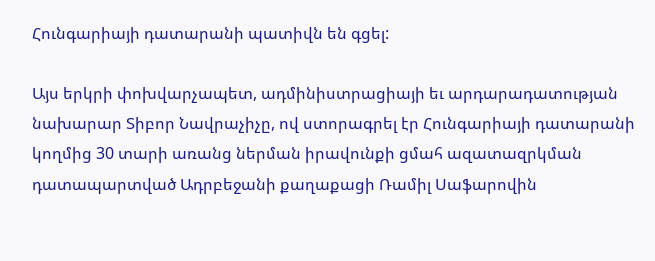Հունգարիայի դատարանի պատիվն են գցել:

Այս երկրի փոխվարչապետ, ադմինիստրացիայի եւ արդարադատության նախարար Տիբոր Նավրաչիչը, ով ստորագրել էր Հունգարիայի դատարանի կողմից 30 տարի առանց ներման իրավունքի ցմահ ազատազրկման դատապարտված Ադրբեջանի քաղաքացի Ռամիլ Սաֆարովին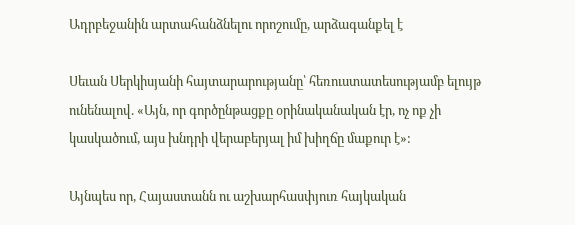Ադրբեջանին արտահանձնելու որոշումը, արձագանքել է

Սեւան Սերկիսյանի հայտարարությանը՝ հեռուստատեսությամբ ելույթ ունենալով. «Այն, որ գործընթացքը օրինականական էր, ոչ ոք չի կասկածում, այս խնդրի վերաբերյալ իմ խիղճը մաքուր է»:

Այնպես որ, Հայաստանն ու աշխարհասփյուռ հայկական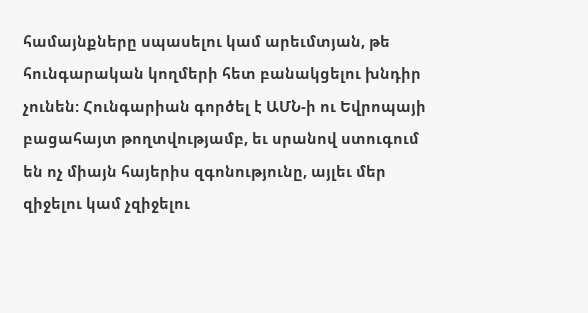համայնքները սպասելու կամ արեւմտյան, թե հունգարական կողմերի հետ բանակցելու խնդիր չունեն: Հունգարիան գործել է ԱՄՆ-ի ու Եվրոպայի բացահայտ թողտվությամբ, եւ սրանով ստուգում են ոչ միայն հայերիս զգոնությունը, այլեւ մեր զիջելու կամ չզիջելու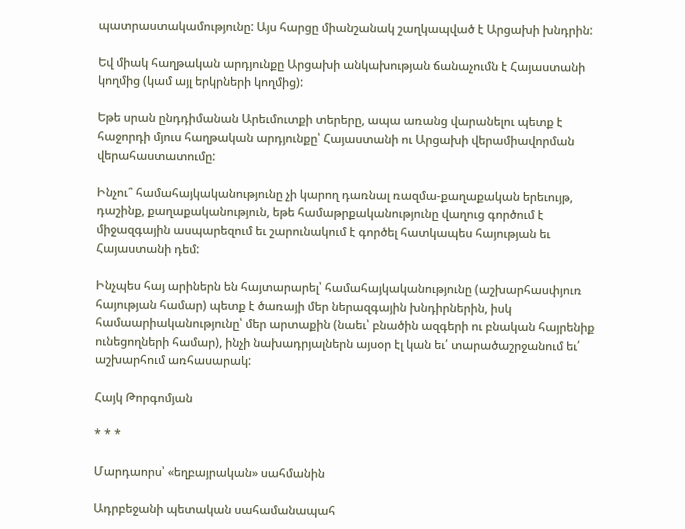պատրաստակամությունը: Այս հարցը միանշանակ շաղկապված է Արցախի խնդրին:

Եվ միակ հաղթական արդյունքը Արցախի անկախության ճանաչումն է Հայաստանի կողմից (կամ այլ երկրների կողմից):

Եթե սրան ընդդիմանան Արեւմուտքի տերերը, ապա առանց վարանելու պետք է հաջորդի մյուս հաղթական արդյունքը՝ Հայաստանի ու Արցախի վերամիավորման վերահաստատումը:

Ինչու՞ համահայկականությունը չի կարող դառնալ ռազմա-քաղաքական երեւույթ, դաշինք, քաղաքականություն, եթե համաթրքականությունը վաղուց գործում է միջազգային ասպարեզում եւ շարունակում է գործել հատկապես հայության եւ Հայաստանի դեմ:

Ինչպես հայ արիներն են հայտարարել՝ համահայկականությունը (աշխարհասփյուռ հայության համար) պետք է ծառայի մեր ներազգային խնդիրներին, իսկ համաարիականությունը՝ մեր արտաքին (նաեւ՝ բնածին ազգերի ու բնական հայրենիք ունեցողների համար), ինչի նախադրյալներն այսօր էլ կան եւ՛ տարածաշրջանում եւ՛ աշխարհում առհասարակ:

Հայկ Թորգոմյան

* * *

Մարդաորս՝ «եղբայրական» սահմանին

Ադրբեջանի պետական սահամանապահ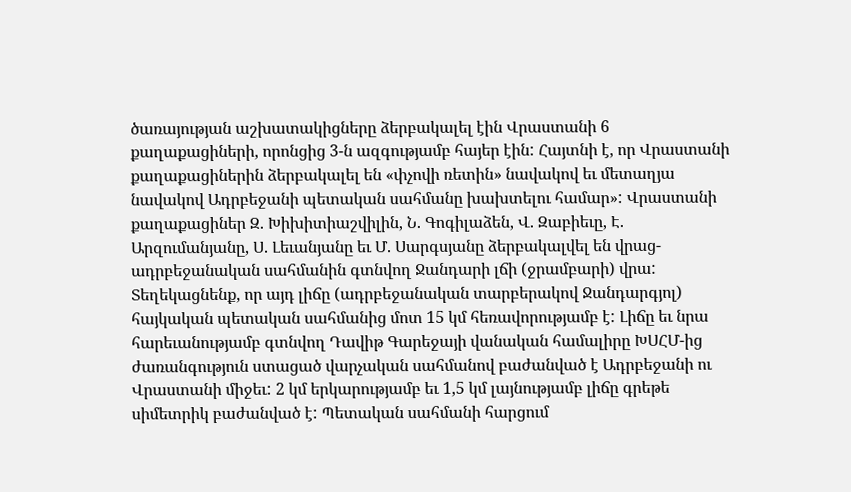ծառայության աշխատակիցները ձերբակալել էին Վրաստանի 6 քաղաքացիների, որոնցից 3-ն ազգությամբ հայեր էին: Հայտնի է, որ Վրաստանի քաղաքացիներին ձերբակալել են «փչովի ռետին» նավակով եւ մետաղյա նավակով Ադրբեջանի պետական սահմանը խախտելու համար»: Վրաստանի քաղաքացիներ Զ. Խիխիտիաշվիլին, Ն. Գոգիլաձեն, Վ. Զաբիեւը, Է. Արզումանյանը, Ս. Լեւանյանը եւ Մ. Սարգսյանը ձերբակալվել են վրաց-ադրբեջանական սահմանին գտնվող Ջանդարի լճի (ջրամբարի) վրա: Տեղեկացնենք, որ այդ լիճը (ադրբեջանական տարբերակով Ջանդարգյոլ) հայկական պետական սահմանից մոտ 15 կմ հեռավորությամբ է: Լիճը եւ նրա հարեւանությամբ գտնվող Դավիթ Գարեջայի վանական համալիրը ԽՍՀՄ-ից ժառանգություն ստացած վարչական սահմանով բաժանված է Ադրբեջանի ու Վրաստանի միջեւ: 2 կմ երկարությամբ եւ 1,5 կմ լայնությամբ լիճը գրեթե սիմետրիկ բաժանված է: Պետական սահմանի հարցում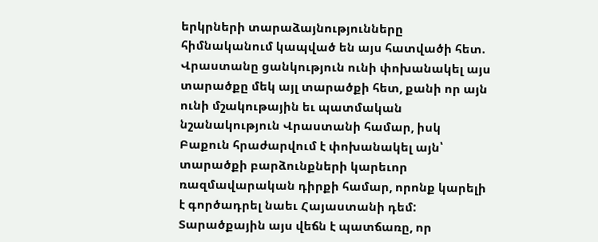երկրների տարաձայնությունները հիմնականում կապված են այս հատվածի հետ. Վրաստանը ցանկություն ունի փոխանակել այս տարածքը մեկ այլ տարածքի հետ, քանի որ այն ունի մշակութային եւ պատմական նշանակություն Վրաստանի համար, իսկ Բաքուն հրաժարվում է փոխանակել այն՝ տարածքի բարձունքների կարեւոր ռազմավարական դիրքի համար, որոնք կարելի է գործադրել նաեւ Հայաստանի դեմ: Տարածքային այս վեճն է պատճառը, որ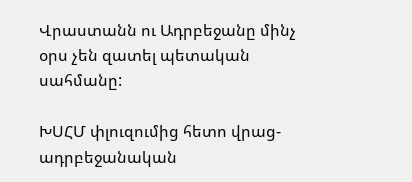Վրաստանն ու Ադրբեջանը մինչ օրս չեն զատել պետական սահմանը:

ԽՍՀՄ փլուզումից հետո վրաց-ադրբեջանական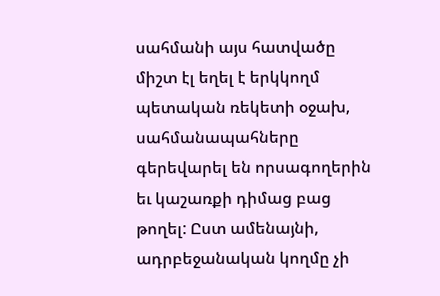սահմանի այս հատվածը միշտ էլ եղել է երկկողմ պետական ռեկետի օջախ, սահմանապահները գերեվարել են որսագողերին եւ կաշառքի դիմաց բաց թողել: Ըստ ամենայնի, ադրբեջանական կողմը չի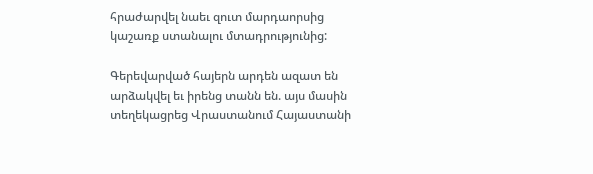հրաժարվել նաեւ զուտ մարդաորսից կաշառք ստանալու մտադրությունից:

Գերեվարված հայերն արդեն ազատ են արձակվել եւ իրենց տանն են. այս մասին տեղեկացրեց Վրաստանում Հայաստանի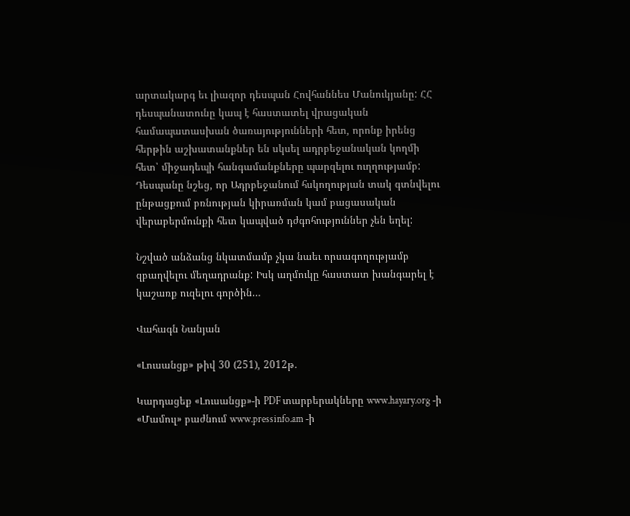արտակարգ եւ լիազոր դեսպան Հովհաննես Մանուկյանը: ՀՀ դեսպանատունը կապ է հաստատել վրացական համապատասխան ծառայությունների հետ, որոնք իրենց հերթին աշխատանքներ են սկսել ադրբեջանական կողմի հետ՝ միջադեպի հանգամանքները պարզելու ուղղությամբ: Դեսպանը նշեց, որ Ադրբեջանում հսկողության տակ գտնվելու ընթացքում բռնության կիրառման կամ բացասական վերաբերմունքի հետ կապված դժգոհություններ չեն եղել:

Նշված անձանց նկատմամբ չկա նաեւ որսագողությամբ զբաղվելու մեղադրանք: Իսկ աղմուկը հաստատ խանգարել է կաշառք ուզելու գործին…

Վահագն Նանյան

«Լուսանցք» թիվ 30 (251), 2012թ.

Կարդացեք «Լուսանցք»-ի PDF տարբերակները www.hayary.org -ի «Մամուլ» բաժնում www.pressinfo.am -ի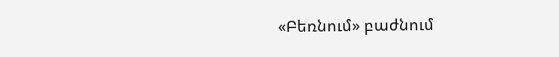«Բեռնում» բաժնում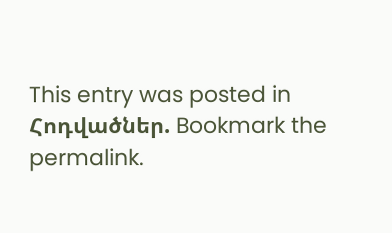This entry was posted in Հոդվածներ. Bookmark the permalink.